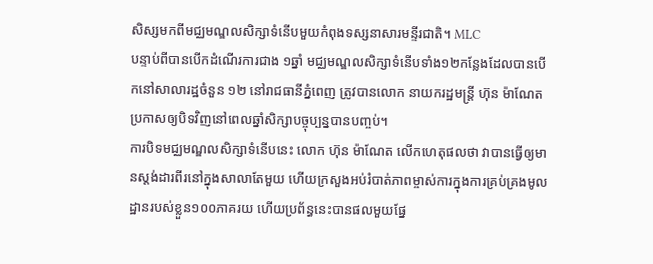សិស្សមកពីមជ្ឈមណ្ឌលសិក្សាទំនើបមួយកំពុងទស្សនាសារមន្ទីរជាតិ។ MLC
បន្ទាប់ពីបានបើកដំណើរការជាង ១ឆ្នាំ មជ្ឈមណ្ឌលសិក្សាទំនើបទាំង១២កន្លែងដែលបានបើកនៅសាលារដ្ឋចំនួន ១២ នៅរាជធានីភ្នំពេញ ត្រូវបានលោក នាយករដ្ឋមន្ត្រី ហ៊ុន ម៉ាណែត ប្រកាសឲ្យបិទវិញនៅពេលឆ្នាំសិក្សាបច្ចុប្បន្នបានបញ្ចប់។
ការបិទមជ្ឈមណ្ឌលសិក្សាទំនើបនេះ លោក ហ៊ុន ម៉ាណែត លើកហេតុផលថា វាបានធ្វើឲ្យមានស្តង់ដារពីរនៅក្នុងសាលាតែមួយ ហើយក្រសួងអប់រំបាត់ភាពម្ចាស់ការក្នុងការគ្រប់គ្រងមូលដ្ឋានរបស់ខ្លួន១០០ភាគរយ ហើយប្រព័ន្ធនេះបានផលមួយផ្នែ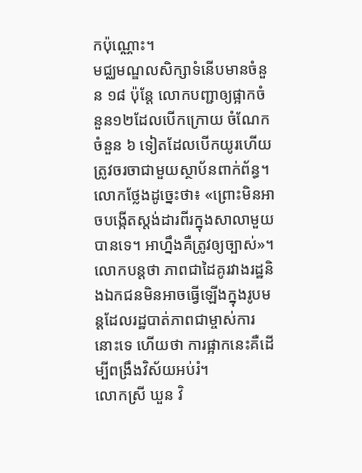កប៉ុណ្ណោះ។
មជ្ឈមណ្ឌលសិក្សាទំនើបមានចំនួន ១៨ ប៉ុន្តែ លោកបញ្ជាឲ្យផ្អាកចំនួន១២ដែលបើកក្រោយ ចំណែកចំនួន ៦ ទៀតដែលបើកយូរហើយត្រូវចរចាជាមួយស្ថាប័នពាក់ព័ន្ធ។
លោកថ្លែងដូច្នេះថា៖ «ព្រោះមិនអាចបង្កើតស្តង់ដារពីរក្នុងសាលាមួយបានទេ។ អាហ្នឹងគឺត្រូវឲ្យច្បាស់»។
លោកបន្តថា ភាពជាដៃគូរវាងរដ្ឋនិងឯកជនមិនអាចធ្វើឡើងក្នុងរូបមន្តដែលរដ្ឋបាត់ភាពជាម្ចាស់ការនោះទេ ហើយថា ការផ្អាកនេះគឺដើម្បីពង្រឹងវិស័យអប់រំ។
លោកស្រី ឃួន វិ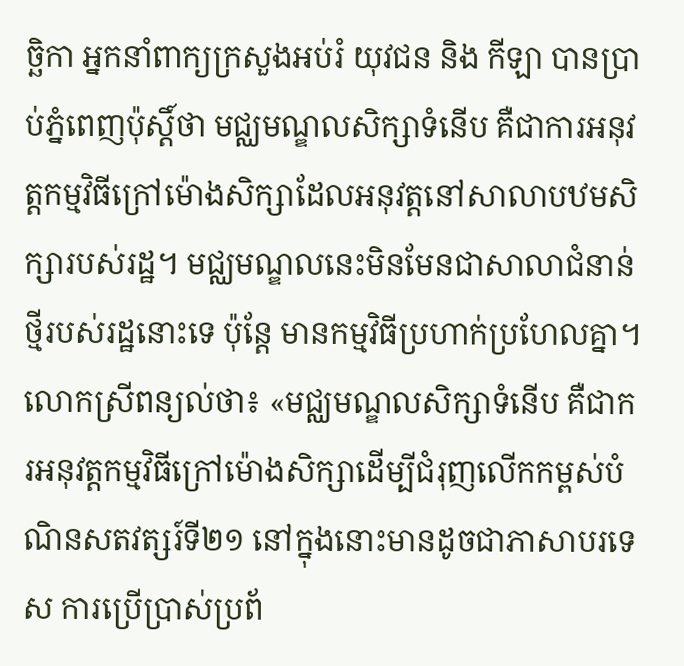ច្ឆិកា អ្នកនាំពាក្យក្រសួងអប់រំ យុវជន និង កីឡា បានប្រាប់ភ្នំពេញប៉ុស្តិ៍ថា មជ្ឈមណ្ឌលសិក្សាទំនើប គឺជាការអនុវត្តកម្មវិធីក្រៅម៉ោងសិក្សាដែលអនុវត្តនៅសាលាបឋមសិក្សារបស់រដ្ឋ។ មជ្ឈមណ្ឌលនេះមិនមែនជាសាលាជំនាន់ថ្មីរបស់រដ្ឋនោះទេ ប៉ុន្តែ មានកម្មវិធីប្រហាក់ប្រហែលគ្នា។
លោកស្រីពន្យល់ថា៖ «មជ្ឈមណ្ឌលសិក្សាទំនើប គឺជាករអនុវត្តកម្មវិធីក្រៅម៉ោងសិក្សាដើម្បីជំរុញលើកកម្ពស់បំណិនសតវត្សរ៍ទី២១ នៅក្នុងនោះមានដូចជាភាសាបរទេស ការប្រើប្រាស់ប្រព័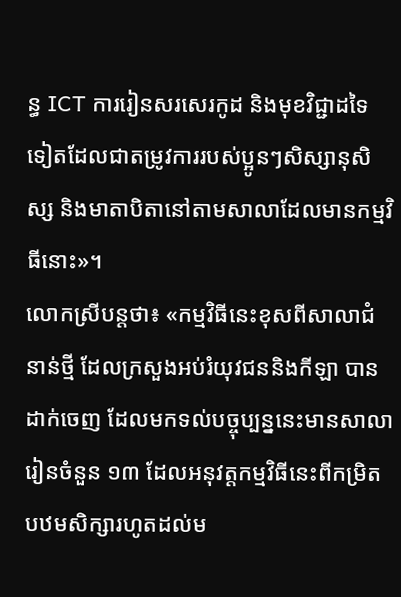ន្ធ ICT ការរៀនសរសេរកូដ និងមុខវិជ្ជាដទៃទៀតដែលជាតម្រូវការរបស់ប្អូនៗសិស្សានុសិស្ស និងមាតាបិតានៅតាមសាលាដែលមានកម្មវិធីនោះ»។
លោកស្រីបន្តថា៖ «កម្មវិធីនេះខុសពីសាលាជំនាន់ថ្មី ដែលក្រសួងអប់រំយុវជននិងកីឡា បានដាក់ចេញ ដែលមកទល់បច្ចុប្បន្ននេះមានសាលារៀនចំនួន ១៣ ដែលអនុវត្តកម្មវិធីនេះពីកម្រិតបឋមសិក្សារហូតដល់ម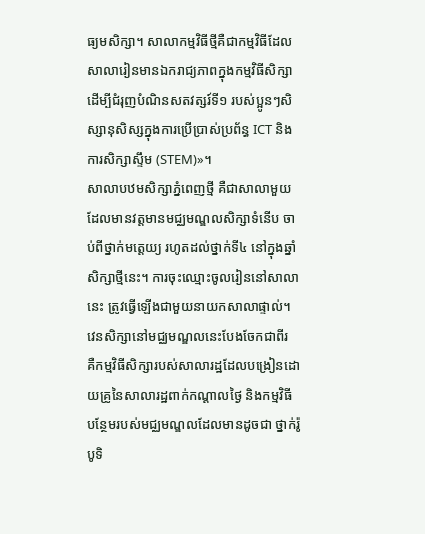ធ្យមសិក្សា។ សាលាកម្មវិធីថ្មីគឺជាកម្មវិធីដែលសាលារៀនមានឯករាជ្យភាពក្នុងកម្មវិធីសិក្សាដើម្បីជំរុញបំណិនសតវត្សរ៍ទី១ របស់ប្អូនៗសិស្សានុសិស្សក្នុងការប្រើប្រាស់ប្រព័ន្ធ ICT និងការសិក្សាស្ទឹម (STEM)»។
សាលាបឋមសិក្សាភ្នំពេញថ្មី គឺជាសាលាមួយដែលមានវត្តមានមជ្ឈមណ្ឌលសិក្សាទំនើប ចាប់ពីថ្នាក់មត្តេយ្យ រហូតដល់ថ្នាក់ទី៤ នៅក្នុងឆ្នាំសិក្សាថ្មីនេះ។ ការចុះឈ្មោះចូលរៀននៅសាលានេះ ត្រូវធ្វើឡើងជាមួយនាយកសាលាផ្ទាល់។
វេនសិក្សានៅមជ្ឈមណ្ឌលនេះបែងចែកជាពីរ គឺកម្មវិធីសិក្សារបស់សាលារដ្ឋដែលបង្រៀនដោយគ្រូនៃសាលារដ្ឋពាក់កណ្ដាលថ្ងៃ និងកម្មវិធីបន្ថែមរបស់មជ្ឈមណ្ឌលដែលមានដូចជា ថ្នាក់រ៉ូបូទិ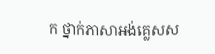ក ថ្នាក់ភាសាអង់គ្លេសស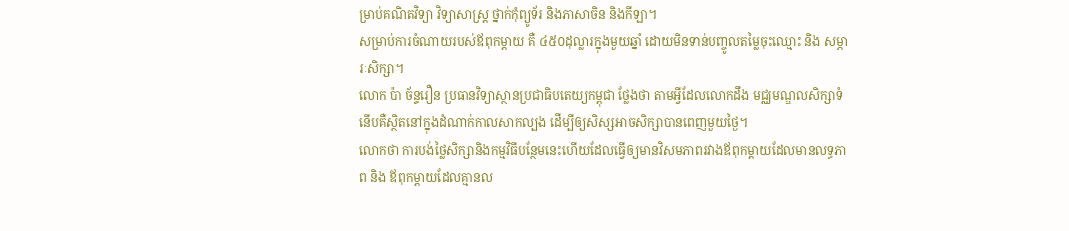ម្រាប់គណិតវិទ្យា វិទ្យាសាស្ត្រ ថ្នាក់កុំព្យូទ័រ និងភាសាចិន និងកីឡា។
សម្រាប់ការចំណាយរបស់ឪពុកម្ដាយ គឺ ៤៥០ដុល្លារក្នុងមួយឆ្នាំ ដោយមិនទាន់បញ្ចូលតម្លៃចុះឈ្មោះ និង សម្ភារៈសិក្សា។
លោក ប៉ា ច័ន្ទរឿន ប្រធានវិទ្យាស្ថានប្រជាធិបតេយ្យកម្ពុជា ថ្លែងថា តាមអ្វីដែលលោកដឹង មជ្ឈមណ្ឌលសិក្សាទំនើបគឺស្ថិតនៅក្នុងដំណាក់កាលសាកល្បង ដើម្បីឲ្យសិស្សអាចសិក្សាបានពេញមួយថ្ងៃ។
លោកថា ការបង់ថ្លៃសិក្សានិងកម្មវិធីបន្ថែមនេះហើយដែលធ្វើឲ្យមានវិសមភាពរវាងឪពុកម្ដាយដែលមានលទ្ធភាព និង ឪពុកម្ដាយដែលគ្មានល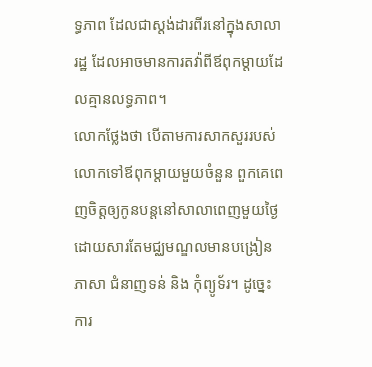ទ្ធភាព ដែលជាស្តង់ដារពីរនៅក្នុងសាលារដ្ឋ ដែលអាចមានការតវ៉ាពីឪពុកម្ដាយដែលគ្មានលទ្ធភាព។
លោកថ្លែងថា បើតាមការសាកសួររបស់លោកទៅឪពុកម្ដាយមួយចំនួន ពួកគេពេញចិត្តឲ្យកូនបន្តនៅសាលាពេញមួយថ្ងៃ ដោយសារតែមជ្ឈមណ្ឌលមានបង្រៀនភាសា ជំនាញទន់ និង កុំព្យូទ័រ។ ដូច្នេះការ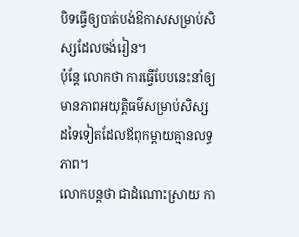បិទធ្វើឲ្យបាត់បង់ឱកាសសម្រាប់សិស្សដែលចង់រៀន។
ប៉ុន្តែ លោកថា ការធ្វើបែបនេះនាំឲ្យមានភាពអយុត្តិធម៌សម្រាប់សិស្សដទៃទៀតដែលឪពុកម្ដាយគ្មានលទ្ធភាព។
លោកបន្តថា ជាដំណោះស្រាយ កា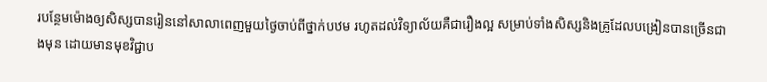របន្ថែមម៉ោងឲ្យសិស្សបានរៀននៅសាលាពេញមួយថ្ងៃចាប់ពីថ្នាក់បឋម រហូតដល់វិទ្យាល័យគឺជារឿងល្អ សម្រាប់ទាំងសិស្សនិងគ្រូដែលបង្រៀនបានច្រើនជាងមុន ដោយមានមុខវិជ្ជាប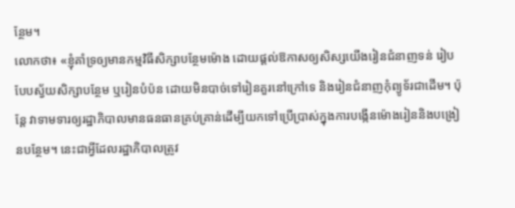ន្ថែម។
លោកថា៖ «ខ្ញុំគាំទ្រឲ្យមានកម្មវិធីសិក្សាបន្ថែមម៉ោង ដោយផ្ដល់ឱកាសឲ្យសិស្សយើងរៀនជំនាញទន់ រៀបបែបស្វ័យសិក្សាបន្ថែម ឬរៀនបំប៉ន ដោយមិនបាច់ទៅរៀនគួរនៅក្រៅទេ និងរៀនជំនាញកុំព្យូទ័រជាដើម។ ប៉ុន្តែ វាទាមទារឲ្យរដ្ឋាភិបាលមានធនធានគ្រប់គ្រាន់ដើម្បីយកទៅប្រើប្រាស់ក្នុងការបង្កើនម៉ោងរៀននិងបង្រៀនបន្ថែម។ នេះជាអ្វីដែលរដ្ឋាភិបាលត្រូវ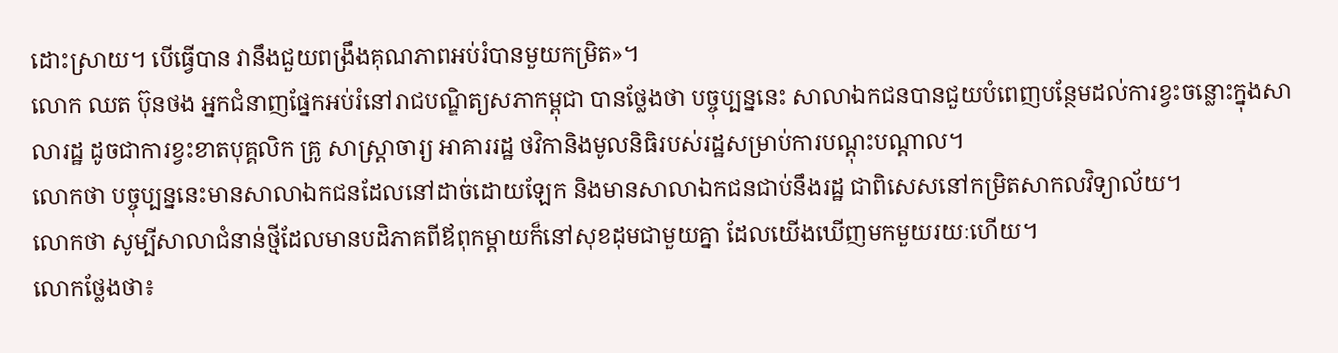ដោះស្រាយ។ បើធ្វើបាន វានឹងជួយពង្រឹងគុណភាពអប់រំបានមួយកម្រិត»។
លោក ឈត ប៊ុនថង អ្នកជំនាញផ្នែកអប់រំនៅរាជបណ្ឌិត្យសភាកម្ពុជា បានថ្លែងថា បច្ចុប្បន្ននេះ សាលាឯកជនបានជួយបំពេញបន្ថែមដល់ការខ្វះចន្លោះក្នុងសាលារដ្ឋ ដូចជាការខ្វះខាតបុគ្គលិក គ្រូ សាស្ត្រាចារ្យ អាគាររដ្ឋ ថវិកានិងមូលនិធិរបស់រដ្ឋសម្រាប់ការបណ្ដុះបណ្ដាល។
លោកថា បច្ចុប្បន្ននេះមានសាលាឯកជនដែលនៅដាច់ដោយឡែក និងមានសាលាឯកជនជាប់នឹងរដ្ឋ ជាពិសេសនៅកម្រិតសាកលវិទ្យាល័យ។
លោកថា សូម្បីសាលាជំនាន់ថ្មីដែលមានបដិភាគពីឪពុកម្ដាយក៏នៅសុខដុមជាមួយគ្នា ដែលយើងឃើញមកមួយរយៈហើយ។
លោកថ្លែងថា៖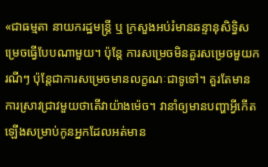«ជាធម្មតា នាយករដ្ឋមន្ត្រី ឬ ក្រសួងអប់រំមានឆន្ទានុសិទ្ធិសម្រេចធ្វើបែបណាមួយ។ ប៉ុន្តែ ការសម្រេចមិនគួរសម្រេចមួយករណីៗ ប៉ុន្តែជាការសម្រេចមានលក្ខណៈជាទូទៅ។ គួរតែមានការស្រាវជ្រាវមួយថាតើវាយ៉ាងម៉េច។ វានាំឲ្យមានបញ្ហាអ្វីកើតឡើងសម្រាប់កូនអ្នកដែលអត់មាន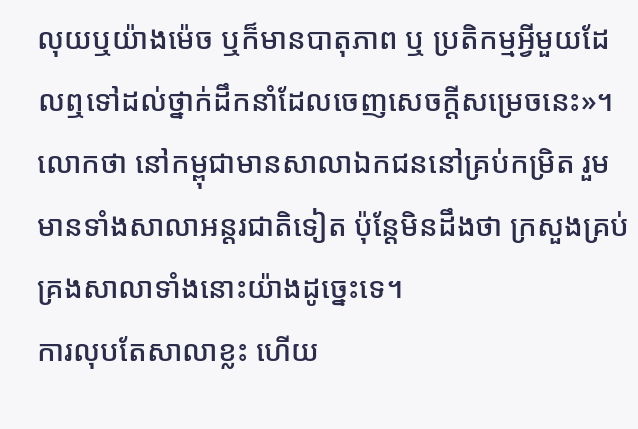លុយឬយ៉ាងម៉េច ឬក៏មានបាតុភាព ឬ ប្រតិកម្មអ្វីមួយដែលឮទៅដល់ថ្នាក់ដឹកនាំដែលចេញសេចក្ដីសម្រេចនេះ»។
លោកថា នៅកម្ពុជាមានសាលាឯកជននៅគ្រប់កម្រិត រួមមានទាំងសាលាអន្តរជាតិទៀត ប៉ុន្តែមិនដឹងថា ក្រសួងគ្រប់គ្រងសាលាទាំងនោះយ៉ាងដូច្នេះទេ។
ការលុបតែសាលាខ្លះ ហើយ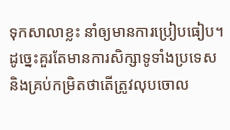ទុកសាលាខ្លះ នាំឲ្យមានការប្រៀបធៀប។ ដូច្នេះគួរតែមានការសិក្សាទូទាំងប្រទេសនិងគ្រប់កម្រិតថាតើត្រូវលុបចោល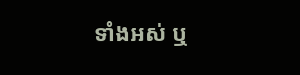ទាំងអស់ ឬ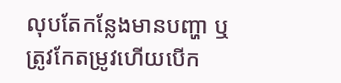លុបតែកន្លែងមានបញ្ហា ឬត្រូវកែតម្រូវហើយបើក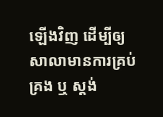ឡើងវិញ ដើម្បីឲ្យសាលាមានការគ្រប់គ្រង ឬ ស្តង់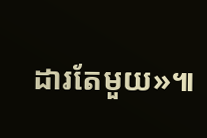ដារតែមួយ»៕